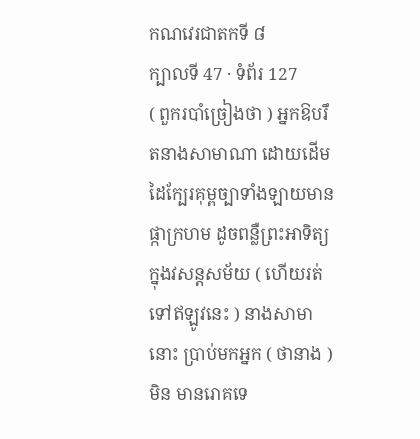កណវេរជាតកទី ៨
ក្បាលទី 47 · ទំព័រ 127
( ពួករបាំច្រៀងថា ) អ្នកឱបរឹតនាងសាមាណា ដោយដើម ដៃក្បែរគុម្ពច្បាទាំងឡាយមានផ្កាក្រហម ដូចពន្លឺព្រះអាទិត្យក្នុងវសន្តសម័យ ( ហើយរត់ទៅឥឡូវនេះ ) នាងសាមានោះ ប្រាប់មកអ្នក ( ថានាង ) មិន មានរោគទេ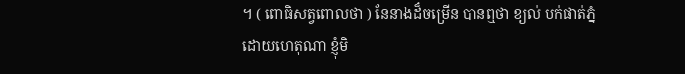។ ( ពោធិសត្វពោលថា ) នែនាងដ៏ចម្រើន បានឮថា ខ្យល់ បក់ផាត់ភ្នំ ដោយហេតុណា ខ្ញុំមិ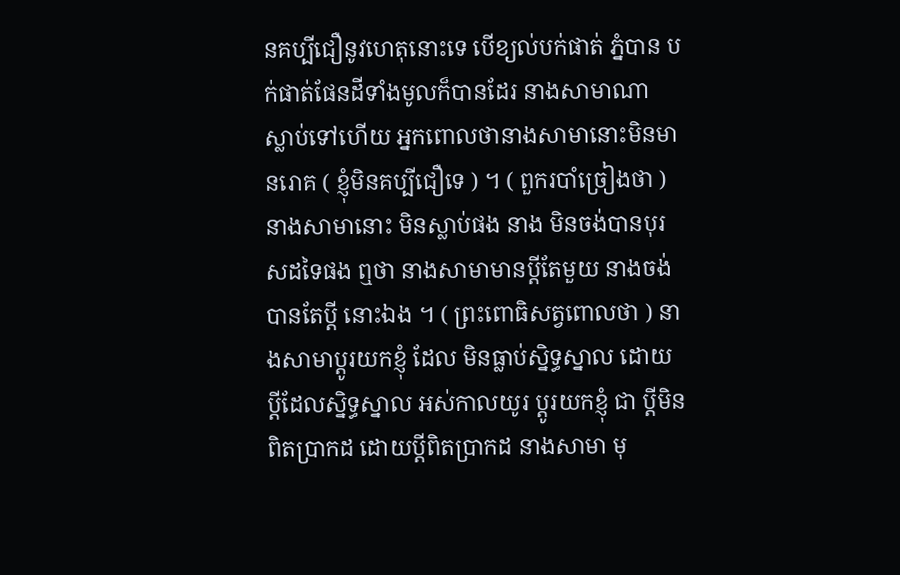នគប្បីជឿនូវហេតុនោះទេ បើខ្យល់បក់ផាត់ ភ្នំបាន បក់ផាត់ផែនដីទាំងមូលក៏បានដែរ នាងសាមាណា ស្លាប់ទៅហើយ អ្នកពោលថានាងសាមានោះមិនមានរោគ ( ខ្ញុំមិនគប្បីជឿទេ ) ។ ( ពួករបាំច្រៀងថា ) នាងសាមានោះ មិនស្លាប់ផង នាង មិនចង់បានបុរសដទៃផង ឮថា នាងសាមាមានប្តីតែមួយ នាងចង់បានតែប្តី នោះឯង ។ ( ព្រះពោធិសត្វពោលថា ) នាងសាមាប្តូរយកខ្ញុំ ដែល មិនធ្លាប់ស្និទ្ធស្នាល ដោយប្តីដែលស្និទ្ធស្នាល អស់កាលយូរ ប្តូរយកខ្ញុំ ជា ប្តីមិនពិតប្រាកដ ដោយប្តីពិតប្រាកដ នាងសាមា មុ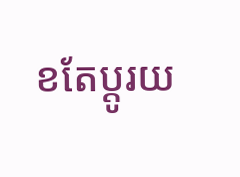ខតែប្តូរយ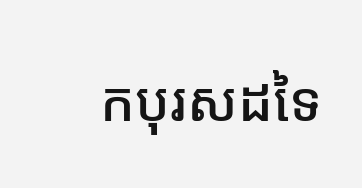កបុរសដទៃ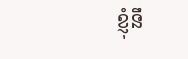ខ្ញុំនឹ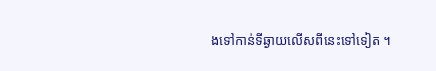ងទៅកាន់ទីឆ្ងាយលើសពីនេះទៅទៀត ។